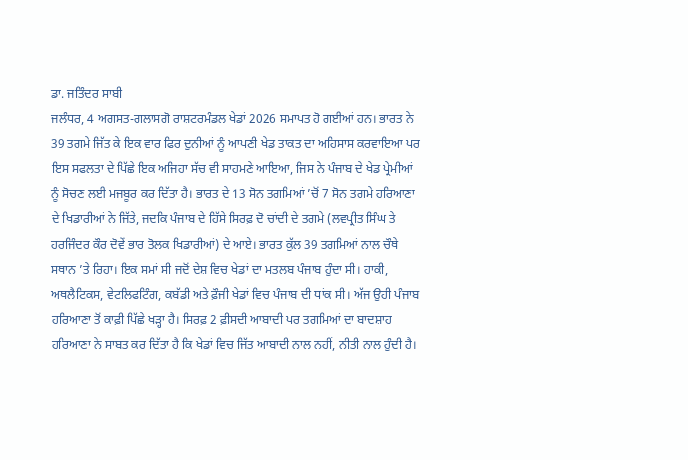ਡਾ. ਜਤਿੰਦਰ ਸਾਬੀ
ਜਲੰਧਰ, 4 ਅਗਸਤ-ਗਲਾਸਗੋ ਰਾਸ਼ਟਰਮੰਡਲ ਖੇਡਾਂ 2026 ਸਮਾਪਤ ਹੋ ਗਈਆਂ ਹਨ। ਭਾਰਤ ਨੇ 39 ਤਗਮੇ ਜਿੱਤ ਕੇ ਇਕ ਵਾਰ ਫਿਰ ਦੁਨੀਆਂ ਨੂੰ ਆਪਣੀ ਖੇਡ ਤਾਕਤ ਦਾ ਅਹਿਸਾਸ ਕਰਵਾਇਆ ਪਰ ਇਸ ਸਫਲਤਾ ਦੇ ਪਿੱਛੇ ਇਕ ਅਜਿਹਾ ਸੱਚ ਵੀ ਸਾਹਮਣੇ ਆਇਆ, ਜਿਸ ਨੇ ਪੰਜਾਬ ਦੇ ਖੇਡ ਪ੍ਰੇਮੀਆਂ ਨੂੰ ਸੋਚਣ ਲਈ ਮਜਬੂਰ ਕਰ ਦਿੱਤਾ ਹੈ। ਭਾਰਤ ਦੇ 13 ਸੋਨ ਤਗਮਿਆਂ ’ਚੋਂ 7 ਸੋਨ ਤਗਮੇ ਹਰਿਆਣਾ ਦੇ ਖਿਡਾਰੀਆਂ ਨੇ ਜਿੱਤੇ, ਜਦਕਿ ਪੰਜਾਬ ਦੇ ਹਿੱਸੇ ਸਿਰਫ਼ ਦੋ ਚਾਂਦੀ ਦੇ ਤਗਮੇ (ਲਵਪ੍ਰੀਤ ਸਿੰਘ ਤੇ ਹਰਜਿੰਦਰ ਕੌਰ ਦੋਵੇਂ ਭਾਰ ਤੋਲਕ ਖਿਡਾਰੀਆਂ) ਦੇ ਆਏ। ਭਾਰਤ ਕੁੱਲ 39 ਤਗਮਿਆਂ ਨਾਲ ਚੌਥੇ ਸਥਾਨ ’ਤੇ ਰਿਹਾ। ਇਕ ਸਮਾਂ ਸੀ ਜਦੋਂ ਦੇਸ਼ ਵਿਚ ਖੇਡਾਂ ਦਾ ਮਤਲਬ ਪੰਜਾਬ ਹੁੰਦਾ ਸੀ। ਹਾਕੀ, ਅਥਲੈਟਿਕਸ, ਵੇਟਲਿਫਟਿੰਗ, ਕਬੱਡੀ ਅਤੇ ਫ਼ੌਜੀ ਖੇਡਾਂ ਵਿਚ ਪੰਜਾਬ ਦੀ ਧਾਂਕ ਸੀ। ਅੱਜ ਉਹੀ ਪੰਜਾਬ ਹਰਿਆਣਾ ਤੋਂ ਕਾਫ਼ੀ ਪਿੱਛੇ ਖੜ੍ਹਾ ਹੈ। ਸਿਰਫ਼ 2 ਫ਼ੀਸਦੀ ਆਬਾਦੀ ਪਰ ਤਗਮਿਆਂ ਦਾ ਬਾਦਸ਼ਾਹ ਹਰਿਆਣਾ ਨੇ ਸਾਬਤ ਕਰ ਦਿੱਤਾ ਹੈ ਕਿ ਖੇਡਾਂ ਵਿਚ ਜਿੱਤ ਆਬਾਦੀ ਨਾਲ ਨਹੀਂ, ਨੀਤੀ ਨਾਲ ਹੁੰਦੀ ਹੈ।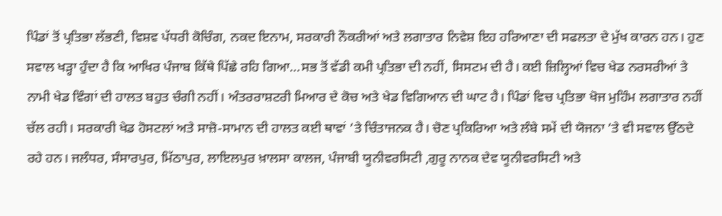ਪਿੰਡਾਂ ਤੋਂ ਪ੍ਰਤਿਭਾ ਲੱਭਣੀ, ਵਿਸ਼ਵ ਪੱਧਰੀ ਕੋਚਿੰਗ, ਨਕਦ ਇਨਾਮ, ਸਰਕਾਰੀ ਨੌਕਰੀਆਂ ਅਤੇ ਲਗਾਤਾਰ ਨਿਵੇਸ਼ ਇਹ ਹਰਿਆਣਾ ਦੀ ਸਫਲਤਾ ਦੇ ਮੁੱਖ ਕਾਰਨ ਹਨ। ਹੁਣ ਸਵਾਲ ਖਡ਼੍ਹਾ ਹੁੰਦਾ ਹੈ ਕਿ ਆਖਿਰ ਪੰਜਾਬ ਕਿੱਥੇ ਪਿੱਛੇ ਰਹਿ ਗਿਆ…ਸਭ ਤੋਂ ਵੱਡੀ ਕਮੀ ਪ੍ਰਤਿਭਾ ਦੀ ਨਹੀਂ, ਸਿਸਟਮ ਦੀ ਹੈ। ਕਈ ਜ਼ਿਲ੍ਹਿਆਂ ਵਿਚ ਖੇਡ ਨਰਸਰੀਆਂ ਤੇ ਨਾਮੀ ਖੇਡ ਵਿੰਗਾਂ ਦੀ ਹਾਲਤ ਬਹੁਤ ਚੰਗੀ ਨਹੀਂ। ਅੰਤਰਰਾਸ਼ਟਰੀ ਮਿਆਰ ਦੇ ਕੋਚ ਅਤੇ ਖੇਡ ਵਿਗਿਆਨ ਦੀ ਘਾਟ ਹੈ। ਪਿੰਡਾਂ ਵਿਚ ਪ੍ਰਤਿਭਾ ਖੋਜ ਮੁਹਿੰਮ ਲਗਾਤਾਰ ਨਹੀਂ ਚੱਲ ਰਹੀ। ਸਰਕਾਰੀ ਖੇਡ ਹੋਸਟਲਾਂ ਅਤੇ ਸਾਜ਼ੋ-ਸਾਮਾਨ ਦੀ ਹਾਲਤ ਕਈ ਥਾਵਾਂ ’ਤੇ ਚਿੰਤਾਜਨਕ ਹੈ। ਚੋਣ ਪ੍ਰਕਿਰਿਆ ਅਤੇ ਲੰਬੇ ਸਮੇਂ ਦੀ ਯੋਜਨਾ ’ਤੇ ਵੀ ਸਵਾਲ ਉੱਠਦੇ ਰਹੇ ਹਨ। ਜਲੰਧਰ, ਸੰਸਾਰਪੁਰ, ਮਿੱਠਾਪੁਰ, ਲਾਇਲਪੁਰ ਖ਼ਾਲਸਾ ਕਾਲਜ, ਪੰਜਾਬੀ ਯੂਨੀਵਰਸਿਟੀ ,ਗੁਰੂ ਨਾਨਕ ਦੇਵ ਯੂਨੀਵਰਸਿਟੀ ਅਤੇ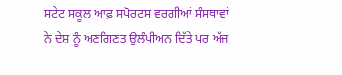ਸਟੇਟ ਸਕੂਲ ਆਫ਼ ਸਪੋਰਟਸ ਵਰਗੀਆਂ ਸੰਸਥਾਵਾਂ ਨੇ ਦੇਸ਼ ਨੂੰ ਅਣਗਿਣਤ ਉਲੰਪੀਅਨ ਦਿੱਤੇ ਪਰ ਅੱਜ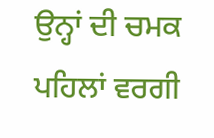ਉਨ੍ਹਾਂ ਦੀ ਚਮਕ ਪਹਿਲਾਂ ਵਰਗੀ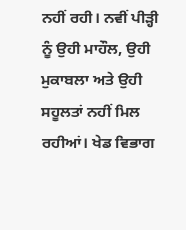ਨਹੀਂ ਰਹੀ। ਨਵੀਂ ਪੀੜ੍ਹੀ ਨੂੰ ਉਹੀ ਮਾਹੌਲ, ਉਹੀ ਮੁਕਾਬਲਾ ਅਤੇ ਉਹੀ ਸਹੂਲਤਾਂ ਨਹੀਂ ਮਿਲ ਰਹੀਆਂ। ਖੇਡ ਵਿਭਾਗ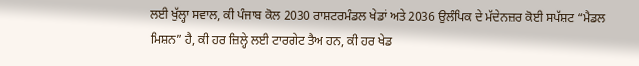ਲਈ ਖੁੱਲ੍ਹਾ ਸਵਾਲ, ਕੀ ਪੰਜਾਬ ਕੋਲ 2030 ਰਾਸ਼ਟਰਮੰਡਲ ਖੇਡਾਂ ਅਤੇ 2036 ਉਲੰਪਿਕ ਦੇ ਮੱਦੇਨਜ਼ਰ ਕੋਈ ਸਪੱਸ਼ਟ “ਮੈਡਲ ਮਿਸ਼ਨ” ਹੈ, ਕੀ ਹਰ ਜ਼ਿਲ੍ਹੇ ਲਈ ਟਾਰਗੇਟ ਤੈਅ ਹਨ, ਕੀ ਹਰ ਖੇਡ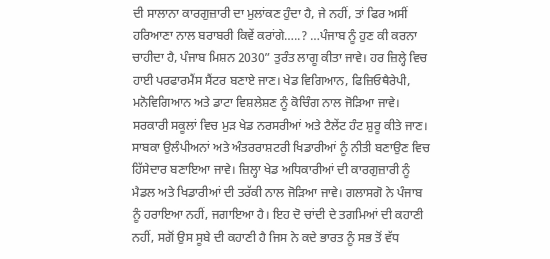ਦੀ ਸਾਲਾਨਾ ਕਾਰਗੁਜ਼ਾਰੀ ਦਾ ਮੁਲਾਂਕਣ ਹੁੰਦਾ ਹੈ, ਜੇ ਨਹੀਂ, ਤਾਂ ਫਿਰ ਅਸੀਂ ਹਰਿਆਣਾ ਨਾਲ ਬਰਾਬਰੀ ਕਿਵੇਂ ਕਰਾਂਗੇ…..? …ਪੰਜਾਬ ਨੂੰ ਹੁਣ ਕੀ ਕਰਨਾ ਚਾਹੀਦਾ ਹੈ, ਪੰਜਾਬ ਮਿਸ਼ਨ 2030” ਤੁਰੰਤ ਲਾਗੂ ਕੀਤਾ ਜਾਵੇ। ਹਰ ਜ਼ਿਲ੍ਹੇ ਵਿਚ ਹਾਈ ਪਰਫਾਰਮੈਂਸ ਸੈਂਟਰ ਬਣਾਏ ਜਾਣ। ਖੇਡ ਵਿਗਿਆਨ, ਫਿਜ਼ਿਓਥੈਰੇਪੀ, ਮਨੋਵਿਗਿਆਨ ਅਤੇ ਡਾਟਾ ਵਿਸ਼ਲੇਸ਼ਣ ਨੂੰ ਕੋਚਿੰਗ ਨਾਲ ਜੋੜਿਆ ਜਾਵੇ। ਸਰਕਾਰੀ ਸਕੂਲਾਂ ਵਿਚ ਮੁੜ ਖੇਡ ਨਰਸਰੀਆਂ ਅਤੇ ਟੈਲੇਂਟ ਹੰਟ ਸ਼ੁਰੂ ਕੀਤੇ ਜਾਣ। ਸਾਬਕਾ ਉਲੰਪੀਅਨਾਂ ਅਤੇ ਅੰਤਰਰਾਸ਼ਟਰੀ ਖਿਡਾਰੀਆਂ ਨੂੰ ਨੀਤੀ ਬਣਾਉਣ ਵਿਚ ਹਿੱਸੇਦਾਰ ਬਣਾਇਆ ਜਾਵੇ। ਜ਼ਿਲ੍ਹਾ ਖੇਡ ਅਧਿਕਾਰੀਆਂ ਦੀ ਕਾਰਗੁਜ਼ਾਰੀ ਨੂੰ ਮੈਡਲ ਅਤੇ ਖਿਡਾਰੀਆਂ ਦੀ ਤਰੱਕੀ ਨਾਲ ਜੋੜਿਆ ਜਾਵੇ। ਗਲਾਸਗੋ ਨੇ ਪੰਜਾਬ ਨੂੰ ਹਰਾਇਆ ਨਹੀਂ, ਜਗਾਇਆ ਹੈ। ਇਹ ਦੋ ਚਾਂਦੀ ਦੇ ਤਗਮਿਆਂ ਦੀ ਕਹਾਣੀ ਨਹੀਂ, ਸਗੋਂ ਉਸ ਸੂਬੇ ਦੀ ਕਹਾਣੀ ਹੈ ਜਿਸ ਨੇ ਕਦੇ ਭਾਰਤ ਨੂੰ ਸਭ ਤੋਂ ਵੱਧ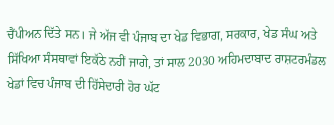ਚੈਂਪੀਅਨ ਦਿੱਤੇ ਸਨ। ਜੇ ਅੱਜ ਵੀ ਪੰਜਾਬ ਦਾ ਖੇਡ ਵਿਭਾਗ, ਸਰਕਾਰ, ਖੇਡ ਸੰਘ ਅਤੇ ਸਿੱਖਿਆ ਸੰਸਥਾਵਾਂ ਇਕੱਠੇ ਨਹੀਂ ਜਾਗੇ, ਤਾਂ ਸਾਲ 2030 ਅਹਿਮਦਾਬਾਦ ਰਾਸ਼ਟਰਮੰਡਲ ਖੇਡਾਂ ਵਿਚ ਪੰਜਾਬ ਦੀ ਹਿੱਸੇਦਾਰੀ ਹੋਰ ਘੱਟ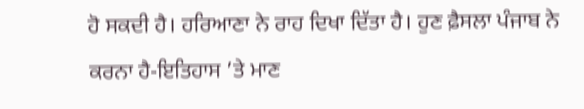ਹੋ ਸਕਦੀ ਹੈ। ਹਰਿਆਣਾ ਨੇ ਰਾਹ ਦਿਖਾ ਦਿੱਤਾ ਹੈ। ਹੁਣ ਫ਼ੈਸਲਾ ਪੰਜਾਬ ਨੇ ਕਰਨਾ ਹੈ-ਇਤਿਹਾਸ ’ਤੇ ਮਾਣ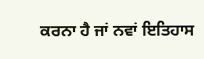ਕਰਨਾ ਹੈ ਜਾਂ ਨਵਾਂ ਇਤਿਹਾਸ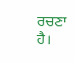ਰਚਣਾ ਹੈ।